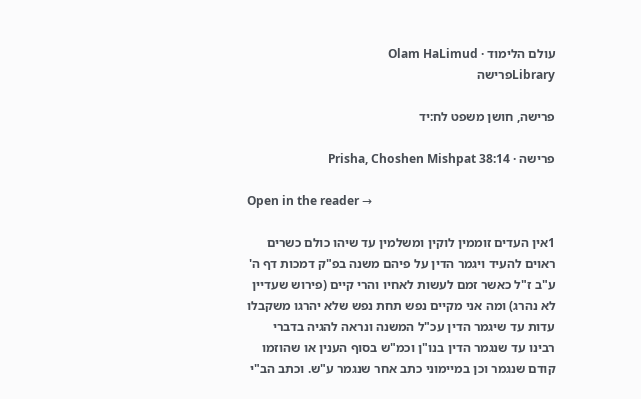עולם הלימוד · Olam HaLimud
Libraryפרישה

פרישה, חושן משפט לח:יד

פרישה · Prisha, Choshen Mishpat 38:14

Open in the reader →

1אין העדים זוממין לוקין ומשלמין עד שיהו כולם כשרים ראוים להעיד ויגמר הדין על פיהם משנה בפ"ק דמכות דף ה' ע"ב ז"ל כאשר זמם לעשות לאחיו והרי קיים (פירוש שעדיין לא נהרג) ומה אני מקיים נפש תחת נפש שלא יהרגו משקבלו עדות עד שיגמר הדין עכ"ל המשנה ונראה להגיה בדברי רבינו עד שנגמר הדין בנו"ן וכמ"ש בסוף הענין או שהוזמו קודם שנגמר וכן במיימוני כתב אחר שנגמר ע"ש. וכתב הב"י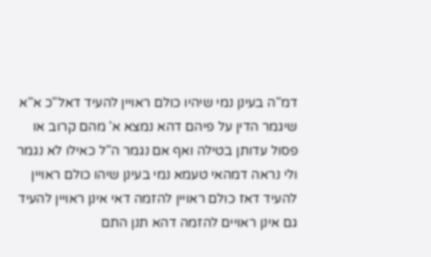דמ"ה בעינן נמי שיהיו כולם ראויין להעיד דאל"כ א"א שיגמר הדין על פיהם דהא נמצא א' מהם קרוב או פסול עדותן בטילה ואף אם נגמר ה"ל כאילו לא נגמר ולי נראה דמהאי טעמא נמי בעינן שיהו כולם ראויין להעיד דאז כולם ראויין להזמה דאי אינן ראויין להעיד גם אינן ראויים להזמה דהא תנן התם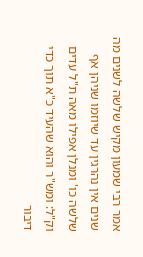אמר רבי שמעון מקיש שלשה לשנים מה שנים אין נהרגין עד שיוזמו שניהן אף שלשה כו' ומנלן אפילו מאה ת"ל עדים וק"ל: ומש"ר והוא שהעיד כ"א תוך כדי דיבור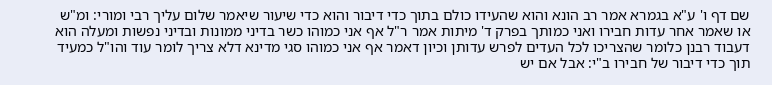שם דף ו' ע"א בגמרא אמר רב הונא והוא שהעידו כולם בתוך כדי דיבור והוא כדי שיעור שיאמר שלום עליך רבי ומורי: ומ"ש או שאמר אחר עדות חבירו ואני כמותך בפרק ד' מיתות אמר ר"ל אף אני כמוהו כשר בדיני ממונות ובדיני נפשות ומעלה הוא דעבוד רבנן כלומר שהצריכו לכל העדים לפרש עדותן וכיון דאמר אף אני כמוהו סגי מדינא דלא צריך לומר עוד והו"ל כמעיד תוך כדי דיבור של חבירו ב"י: אבל אם יש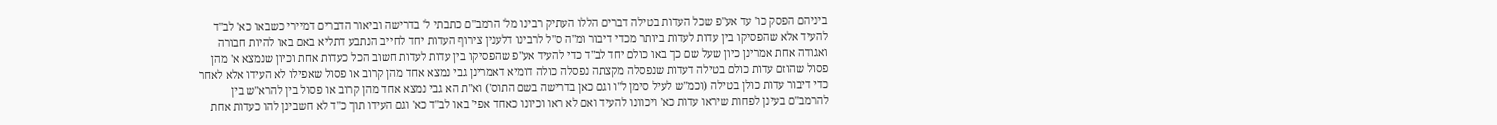ביניהם הפסק כו' עד אע"פ שכל העדות בטילה דברים הללו העתיק רבינו מל' הרמב"ם כתבתי ל' בדרישה וביאור הדברים דמיירי כשבאו כא' לב"ד להעיד אלא שהפסיקו בין עדות לעדות ביותר מכדי דיבור ומ"ה ס"ל לרבינו דלענין צירוף העדות יחד לחייב הנתבע דתליא באם באו להיות חבורה ואגודה אחת אמרינן כיון שעל שם כך באו כולם יחד לב"ד כדי להעיד אע"פ שהפסיקו בין עדות לעדות חשוב הכל כעדות אחת וכיון שנמצא א' מהן פסול שהוזם עדות כולם בטילה דעדות שנפסלה מקצתה נפסלה כולה דומיא דאמרינן גבי נמצא אחד מהן קרוב או פסול שאפילו לא העידו אלא לאחר כדי דיבור עדות כולן בטילה (וכמ"ש לעיל סימן ל"ו וגם כאן בדרישה בשם התוס') וא"ת הא גבי נמצא אחד מהן קרוב או פסול בין להרא"ש בין להרמב"ם בעינן לפחות שיראו עדות כא' ויכוונו להעיד ואם לא ראו וכיונו כאחד אפי' באו לב"ד כא' וגם העידו תוך כ"ד לא חשבינן להו כעדות אחת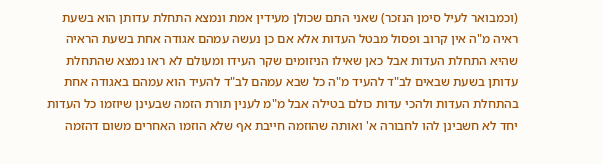(וכמבואר לעיל סימן הנזכר) שאני התם שכולן מעידין אמת ונמצא התחלת עדותן הוא בשעת ראיה מ"ה אין קרוב ופסול מבטל העדות אלא אם כן נעשה עמהם אגודה אחת בשעת הראיה שהיא התחלת העדות אבל כאן שאילו הניזומים שקר העידו ומעולם לא ראו נמצא שהתחלת עדותן בשעת שבאים לב"ד להעיד מ"ה כל שבא עמהם לב"ד להעיד הוא עמהם באגודה אחת בהתחלת העדות ולהכי עדות כולם בטילה אבל מ"מ לענין תורת הזמה שבעינן שיוזמו כל העדות יחד לא חשבינן להו לחבורה א' ואותה שהוזמה חייבת אף שלא הוזמו האחרים משום דהזמה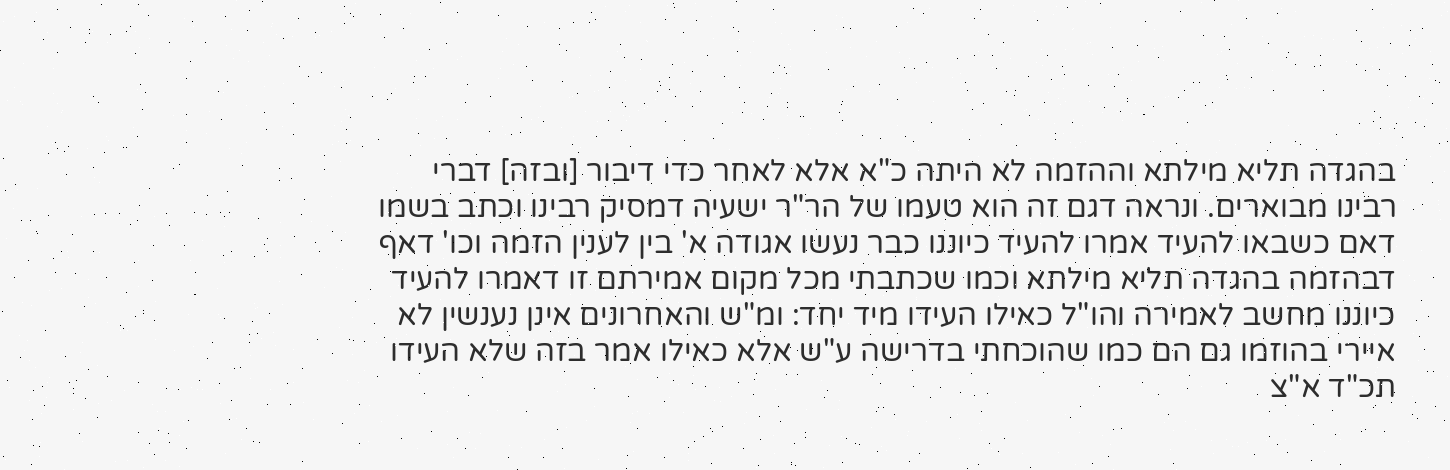בהגדה תליא מילתא וההזמה לא היתה כ"א אלא לאחר כדי דיבור [ובזה] דברי רבינו מבוארים. ונראה דגם זה הוא טעמו של הר"ר ישעיה דמסיק רבינו וכתב בשמו דאם כשבאו להעיד אמרו להעיד כיוננו כבר נעשו אגודה א' בין לענין הזמה וכו' דאף דבהזמה בהגדה תליא מילתא וכמו שכתבתי מכל מקום אמירתם זו דאמרו להעיד כיוננו מחשב לאמירה והו"ל כאילו העידו מיד יחד: ומ"ש והאחרונים אינן נענשין לא איירי בהוזמו גם הם כמו שהוכחתי בדרישה ע"ש אלא כאילו אמר בזה שלא העידו תכ"ד א"צ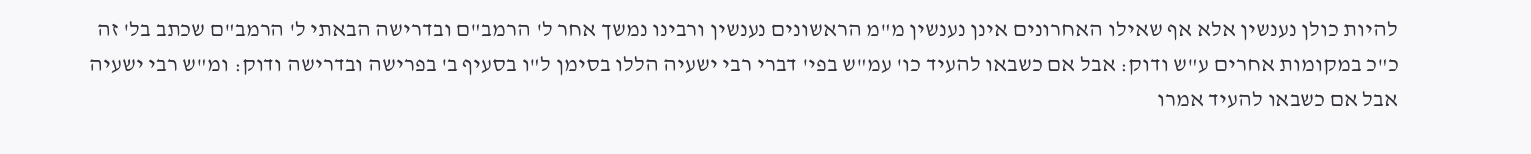להיות כולן נענשין אלא אף שאילו האחרונים אינן נענשין מ"מ הראשונים נענשין ורבינו נמשך אחר ל' הרמב"ם ובדרישה הבאתי ל' הרמב"ם שכתב בל' זה כ"כ במקומות אחרים ע"ש ודוק: אבל אם כשבאו להעיד כו' עמ"ש בפי' דברי רבי ישעיה הללו בסימן ל"ו בסעיף ב' בפרישה ובדרישה ודוק: ומ"ש רבי ישעיה אבל אם כשבאו להעיד אמרו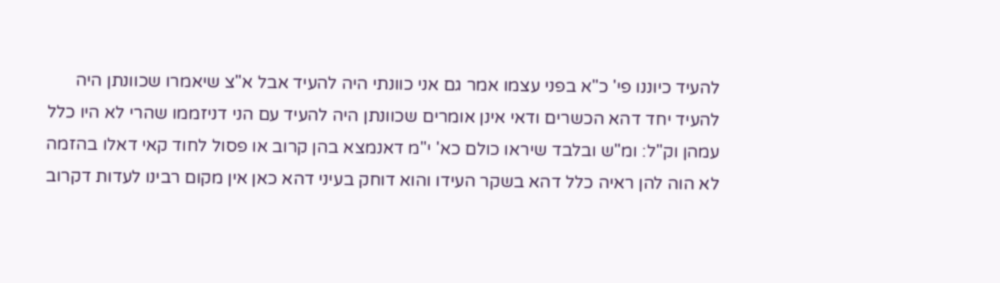להעיד כיוננו פי' כ"א בפני עצמו אמר גם אני כוונתי היה להעיד אבל א"צ שיאמרו שכוונתן היה להעיד יחד דהא הכשרים ודאי אינן אומרים שכוונתן היה להעיד עם הני דניזממו שהרי לא היו כלל עמהן וק"ל: ומ"ש ובלבד שיראו כולם כא' י"מ דאנמצא בהן קרוב או פסול לחוד קאי דאלו בהזמה לא הוה להן ראיה כלל דהא בשקר העידו והוא דוחק בעיני דהא כאן אין מקום רבינו לעדות דקרוב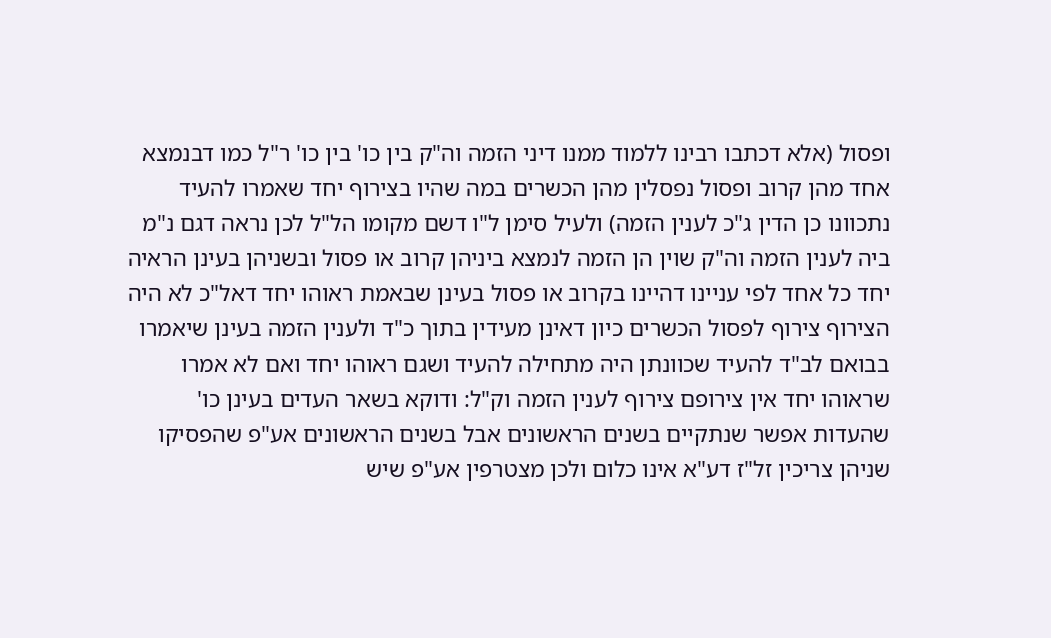ופסול (אלא דכתבו רבינו ללמוד ממנו דיני הזמה וה"ק בין כו' בין כו' ר"ל כמו דבנמצא אחד מהן קרוב ופסול נפסלין מהן הכשרים במה שהיו בצירוף יחד שאמרו להעיד נתכוונו כן הדין ג"כ לענין הזמה) ולעיל סימן ל"ו דשם מקומו הל"ל לכן נראה דגם נ"מ ביה לענין הזמה וה"ק שוין הן הזמה לנמצא ביניהן קרוב או פסול ובשניהן בעינן הראיה יחד כל אחד לפי עניינו דהיינו בקרוב או פסול בעינן שבאמת ראוהו יחד דאל"כ לא היה הצירוף צירוף לפסול הכשרים כיון דאינן מעידין בתוך כ"ד ולענין הזמה בעינן שיאמרו בבואם לב"ד להעיד שכוונתן היה מתחילה להעיד ושגם ראוהו יחד ואם לא אמרו שראוהו יחד אין צירופם צירוף לענין הזמה וק"ל: ודוקא בשאר העדים בעינן כו' שהעדות אפשר שנתקיים בשנים הראשונים אבל בשנים הראשונים אע"פ שהפסיקו שניהן צריכין זל"ז דע"א אינו כלום ולכן מצטרפין אע"פ שיש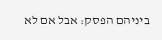ביניהם הפסק: אבל אם לא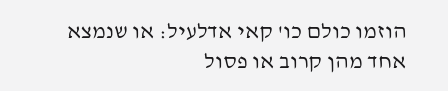הוזמו כולם כו' קאי אדלעיל: או שנמצא אחד מהן קרוב או פסול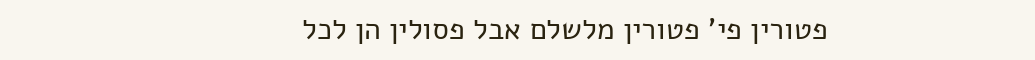פטורין פי' פטורין מלשלם אבל פסולין הן לכל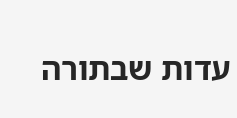עדות שבתורה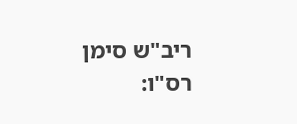ריב"ש סימן רס"ו: